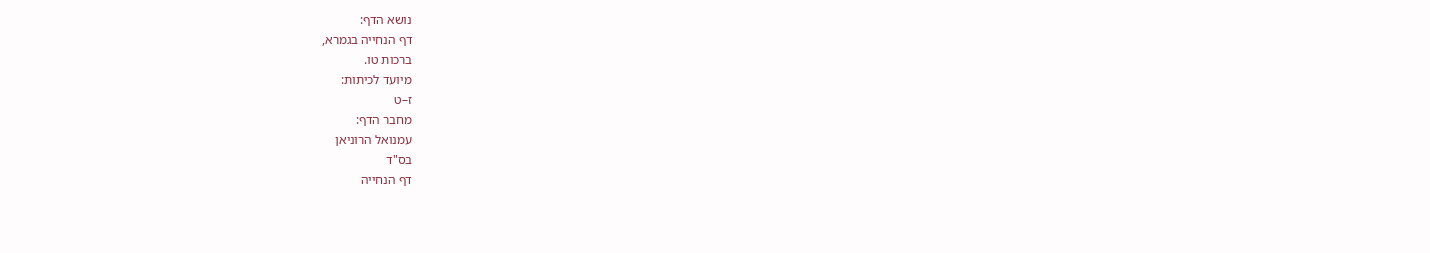נושא הדף:
דף הנחייה בגמרא,
ברכות טו.
מיועד לכיתות:
ז–ט
מחבר הדף:
עמנואל הרוניאן
בס"ד
דף הנחייה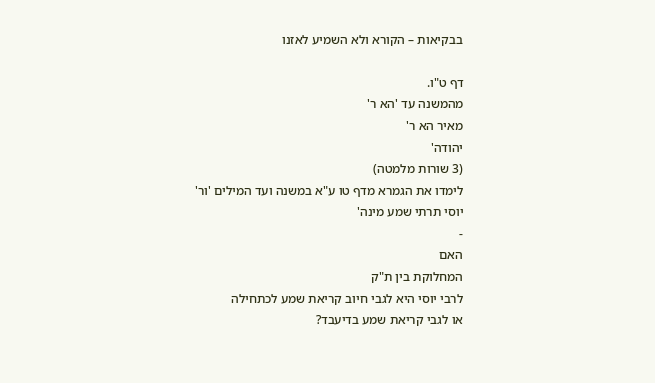בבקיאות – הקורא ולא השמיע לאזנו

דף ט"ו.
מהמשנה עד 'הא ר'
מאיר הא ר'
יהודה'
(3 שורות מלמטה)
לימדו את הגמרא מדף טו ע"א במשנה ועד המילים 'ור'
יוסי תרתי שמע מינה'
-
האם
המחלוקת בין ת"ק
לרבי יוסי היא לגבי חיוב קריאת שמע לכתחילה
או לגבי קריאת שמע בדיעבד?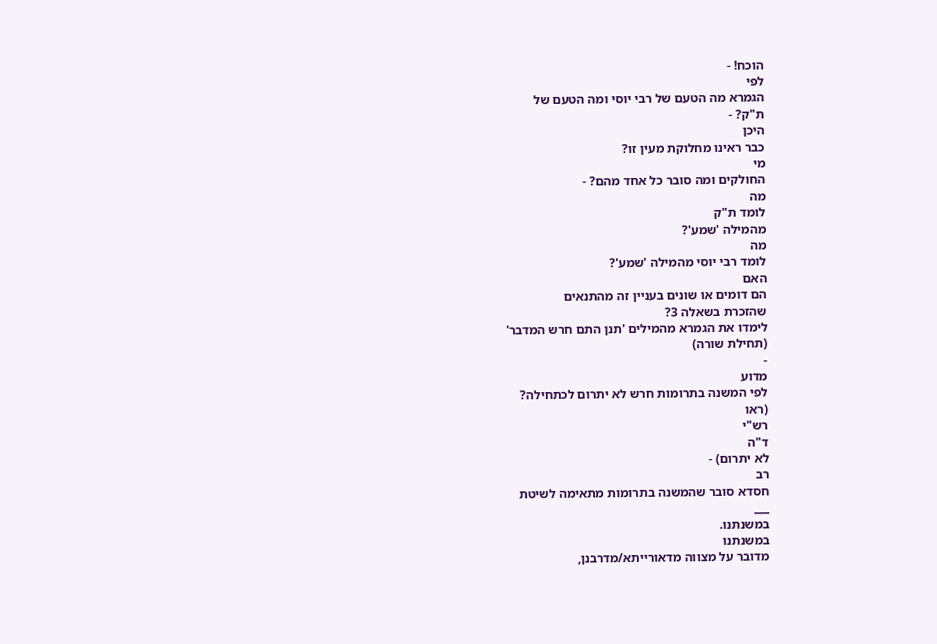הוכח! -
לפי
הגמרא מה הטעם של רבי יוסי ומה הטעם של
ת"ק? -
היכן
כבר ראינו מחלוקת מעין זו?
מי
החולקים ומה סובר כל אחד מהם? -
מה
לומד ת"ק
מהמילה 'שמע'?
מה
לומד רבי יוסי מהמילה 'שמע'?
האם
הם דומים או שונים בעניין זה מהתנאים
שהזכרת בשאלה 3?
לימדו את הגמרא מהמילים 'תנן התם חרש המדבר'
(תחילת שורה)
-
מדוע
לפי המשנה בתרומות חרש לא יתרום לכתחילה?
(ראו
רש"י
ד"ה
לא יתרום) -
רב
חסדא סובר שהמשנה בתרומות מתאימה לשיטת
___
במשנתנו.
במשנתנו
מדובר על מצווה מדאורייתא/מדרבנן,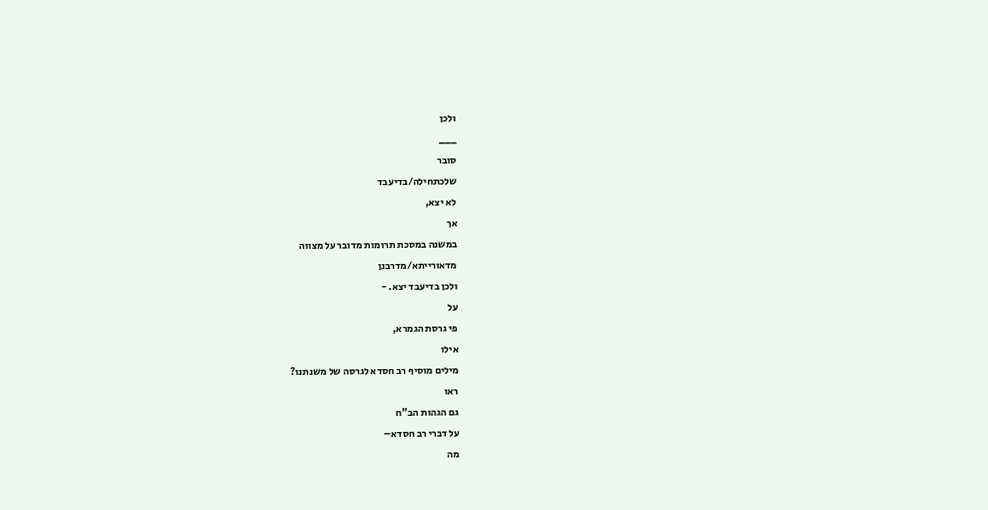ולכן
___
סובר
שלכתחילה/בדיעבד
לא יצא,
אך
במשנה במסכת תרומות מדובר על מצווה
מדאורייתא/מדרבנן
ולכן בדיעבד יצא. -
על
פי גרסת הגמרא,
אילו
מילים מוסיף רב חסדא לגרסה של משנתנו?
ראו
גם הגהות הב"ח
על דברי רב חסדא–
מה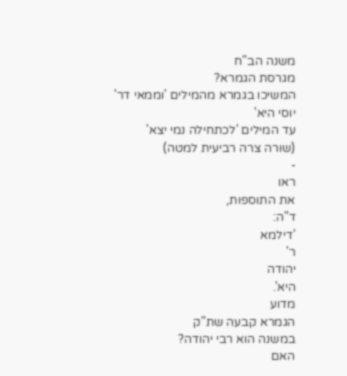משנה הב"ח
מגרסת הגמרא?
המשיכו בגמרא מהמילים 'וממאי דר'
יוסי היא'
עד המילים 'לכתחילה נמי יצא'
(שורה צרה רביעית למטה)
-
ראו
את התוספות,
ד"ה:
'דילמא
ר'
יהודה
היא'.
מדוע
הגמרא קבעה שת"ק
במשנה הוא רבי יהודה?
האם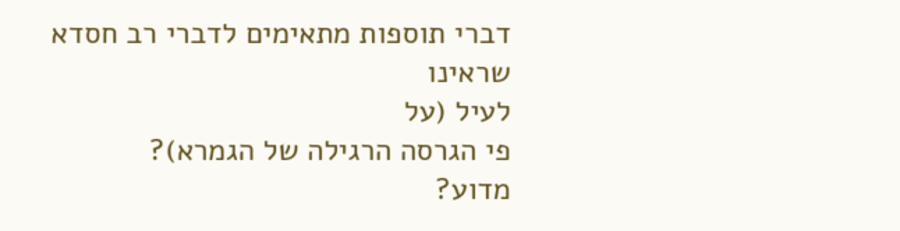דברי תוספות מתאימים לדברי רב חסדא שראינו
לעיל (על
פי הגרסה הרגילה של הגמרא)?
מדוע?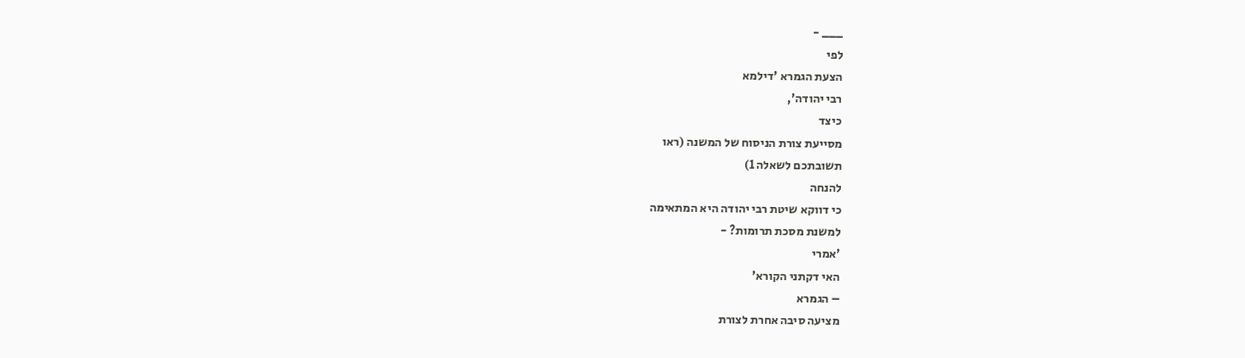___ -
לפי
הצעת הגמרא 'דילמא
רבי יהודה',
כיצד
מסייעת צורת הניסוח של המשנה (ראו
תשובתכם לשאלה 1)
להנחה
כי דווקא שיטת רבי יהודה היא המתאימה
למשנת מסכת תרומות? -
'אמרי
האי דקתני הקורא'
– הגמרא
מציעה סיבה אחרת לצורת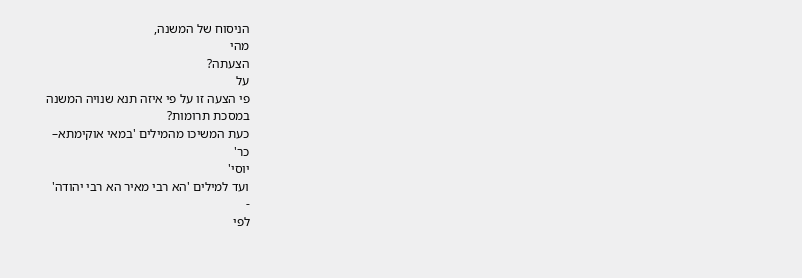הניסוח של המשנה,
מהי
הצעתה?
על
פי הצעה זו על פי איזה תנא שנויה המשנה
במסכת תרומות?
כעת המשיכו מהמילים 'במאי אוקימתא–
כר'
יוסי'
ועד למילים 'הא רבי מאיר הא רבי יהודה'
-
לפי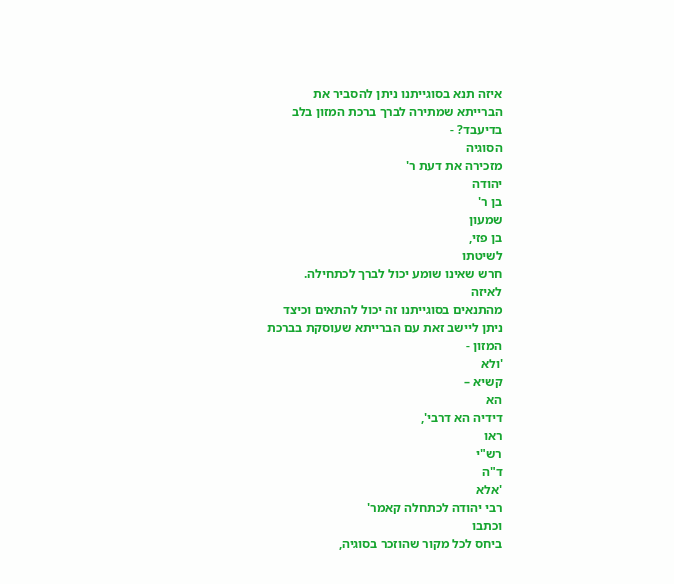איזה תנא בסוגייתנו ניתן להסביר את
הברייתא שמתירה לברך ברכת המזון בלב
בדיעבד? -
הסוגיה
מזכירה את דעת ר'
יהודה
בן ר'
שמעון
בן פזי,
לשיטתו
חרש שאינו שומע יכול לברך לכתחילה.
לאיזה
מהתנאים בסוגייתנו זה יכול להתאים וכיצד
ניתן ליישב זאת עם הברייתא שעוסקת בברכת
המזון -
'ולא
קשיא –
הא
דידיה הא דרבי',
ראו
רש"י
ד"ה
'אלא
רבי יהודה לכתחלה קאמר'
וכתבו
ביחס לכל מקור שהוזכר בסוגיה,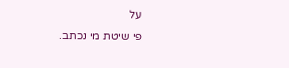על
פי שיטת מי נכתב.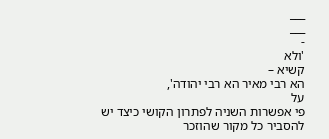___
___
-
'ולא
קשיא –
הא רבי מאיר הא רבי יהודה',
על
פי אפשרות השניה לפתרון הקושי כיצד יש
להסביר כל מקור שהוזכר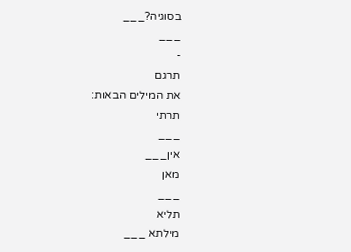בסוגיה?___
___
-
תרגם
את המילים הבאות:
תרתי
___
אין___
מאן
___
תליא
מילתא ___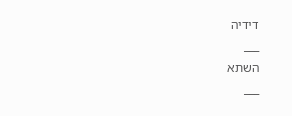דידיה
___
השתא
___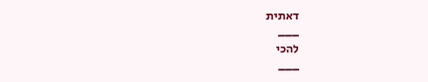דאתית
___
להכי
___